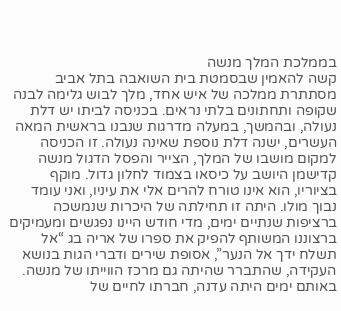בממלכת המלך מנשה
קשה להאמין שבסמטת בית השואבה בתל אביב מסתתרת ממלכה של איש אחד, מלך לבוש גלימה לבנה שקופה ותחתונים בלתי נראים. בכניסה לביתו יש דלת נעולה, ובהמשך, במעלה מדרגות שנבנו בראשית המאה העשרים, ישנה דלת נוספת שאינה נעולה. זו הכניסה למקום מושבו של המלך, הצייר והפסל הדגול מנשה קדישמן היושב על כיסאו בצמוד לחלון גדול. מוקף בציוריו, הוא אינו טורח להרים אלי את עיניו, ואני עומד נבוך מולו. היתה זו תחילתה של היכרות שנמשכה ברציפות שנתיים ימים, מדי חודש היינו נפגשים ומעמיקים ברצוננו המשותף להפיק את ספרו של אריה בג “אל תשלח ידך אל הנער”, אסופת שירים ודברי הגות בנושא העקידה, שהתברר שהיתה גם מרכז הווייתו של מנשה.
באותם ימים היתה עדנה, חברתו לחיים של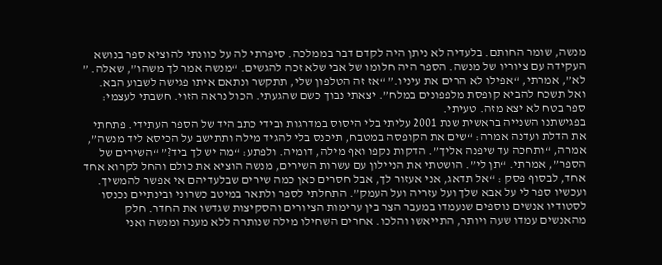מנשה, שומר החותם. בלעדיה לא ניתן היה לקדם דבר בממלכה. סיפרתי לה על כוונתי להוציא ספר בנושא העקידה עם ציוריו של מנשה. הספר היה חלומו של אבי שלא זכה להגשים. “מנשה אמר לך משהו”, שאלה. ” לא”, אמרתי, “אפילו לא הרים את עיניו.” “אז זה הטלפון שלי, תתקשר ונתאם איתו פגישה לשבוע הבא. ואל תשכח להביא קופסת מלפפונים במלח”. יצאתי נבוך כשם שהגעתי. הכול נראה הזוי. חשבתי לעצמי: ספר בטח לא יצא מזה. טעיתי.
בפגישתנו השנייה בראשית שנת 2001 עליתי בלי היסוס במדרגות ובידי כתב היד של הספר העתידי. פתחתי את הדלת ועדנה אמרה: “שים את הקופסה במטבח, תיכנס בלי להגיד מילה ותתישב על הכיסא ליד מנשה”, אמרה, “ותחכה עד שיפנה אליך”. הדקות נקפו ואף מילה, דומיה. ולפתע: “מה יש לך ביד?” “השירים של הספר”, אמרתי. “תן לי”. הושטתי את הניילון עם עשרות השירים, מנשה הוציא את כולם והחל לקרוא אחד אחד, לבסוף פסק : “אל תדאג, אני אעזור לך, אבל חסרים כאן כמה שירים שבלעדיהם אי אפשר להמשיך. ועכשיו ספר לי על אבא שלך ועל עזריה ועל העמק”. התחלתי לספר ולתאר במיטב כשרוני ובינתיים נכנסו לסטודיו אנשים נוספים שנעמדו במעבר הצר בין ערימות הציורים והסקיצות שגדשו את החדר. חלק מהאנשים עמדו שעה ויותר, התייאשו והלכו. אחרים השחילו מילה שנותרה ללא מענה ומנשה ואני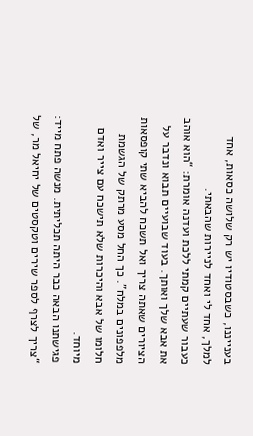בענייננו, כשבסטודיו יש רק שלושה כסאות, אחד למלך, אחד לי ואחד לניירות שהבאתי.
כעבור שעתיים קמתי ללכת ועדנה אומרת: “הוא אוהב את אבא שלך ואותך. בעוד שבועיים תבוא ונדבר על הציורים שאתה צריך ואל תשכח להביא שתי קופסאות מלפפונים במלח”. כך החל מסע מרתק של הגשמת חלומו של אבא והיכרות שלא תישכח עם צייר ואדם מיוחד.
פגישתנו הבאה כבר היתה תכליתית. מנשה פתח מייד: “צריך לצרף לספר שירים וטקסטים של יחיאל מר, של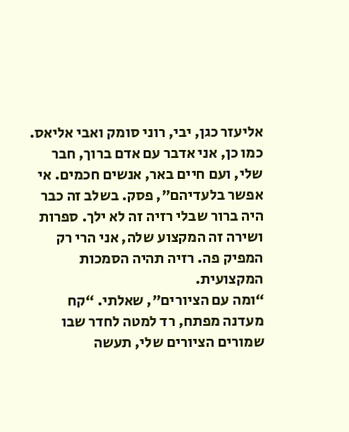אליעזר כגן, יבי, רוני סומק ואבי אליאס. כמו כן, אני אדבר עם אדם ברוך, חבר שלי, ועם חיים באר, אנשים חכמים. אי אפשר בלעדיהם”, פסק. בשלב זה כבר היה ברור שבלי רזיה זה לא ילך. ספרות ושירה זה המקצוע שלה, אני הרי רק המפיק פה. רזיה תהיה הסמכות המקצועית.
“ומה עם הציורים”, שאלתי. “קח מעדנה מפתח, רד למטה לחדר שבו שמורים הציורים שלי, תעשה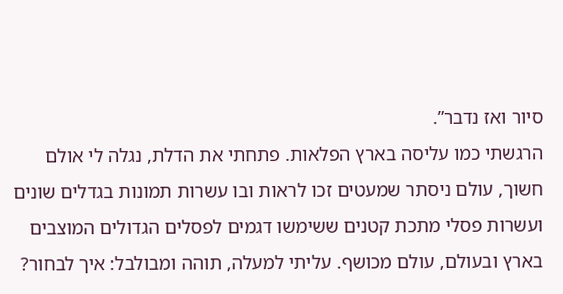סיור ואז נדבר”.
הרגשתי כמו עליסה בארץ הפלאות. פתחתי את הדלת, נגלה לי אולם חשוך, עולם ניסתר שמעטים זכו לראות ובו עשרות תמונות בגדלים שונים ועשרות פסלי מתכת קטנים ששימשו דגמים לפסלים הגדולים המוצבים בארץ ובעולם, עולם מכושף. עליתי למעלה, תוהה ומבולבל: איך לבחור?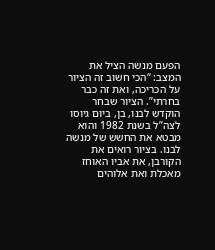הפעם מנשה הציל את המצב: “הכי חשוב זה הציור על הכריכה, ואת זה כבר בחרתי”. הציור שבחר הוקדש לבנו, בן, ביום גיוסו לצה”ל בשנת 1982 והוא מבטא את החשש של מנשה לבנו. בציור רואים את הקורבן, את אביו האוחז מאכלת ואת אלוהים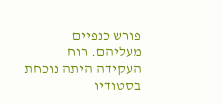פורש כנפיים מעליהם. רוח העקידה היתה נוכחת בסטודיו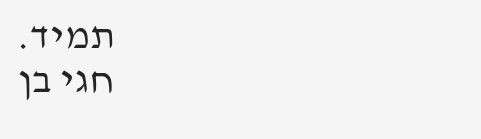תמיד.
חגי בן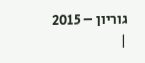גוריון – 2015
|